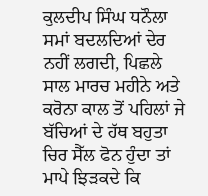ਕੁਲਦੀਪ ਸਿੰਘ ਧਨੌਲਾ
ਸਮਾਂ ਬਦਲਦਿਆਂ ਦੇਰ ਨਹੀਂ ਲਗਦੀ, ਪਿਛਲੇ ਸਾਲ ਮਾਰਚ ਮਹੀਨੇ ਅਤੇ ਕਰੋਨਾ ਕਾਲ ਤੋਂ ਪਹਿਲਾਂ ਜੇ ਬੱਚਿਆਂ ਦੇ ਹੱਥ ਬਹੁਤਾ ਚਿਰ ਸੈੱਲ ਫੋਨ ਹੁੰਦਾ ਤਾਂ ਮਾਪੇ ਝਿੜਕਦੇ ਕਿ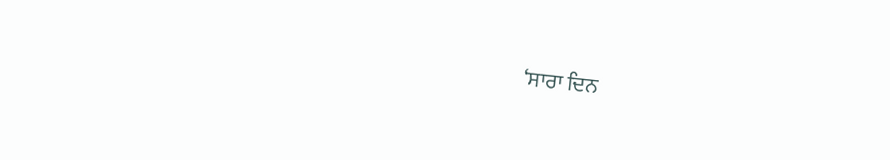‘ਸਾਰਾ ਦਿਨ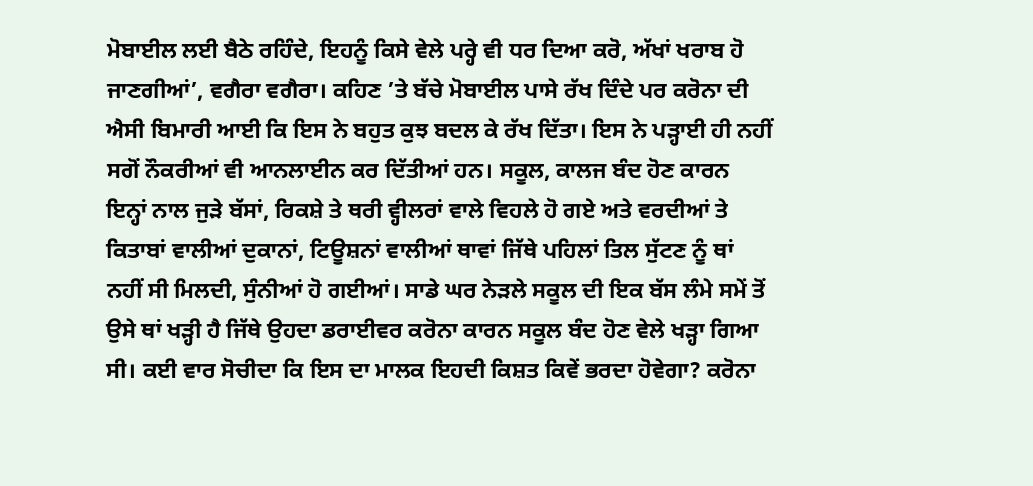ਮੋਬਾਈਲ ਲਈ ਬੈਠੇ ਰਹਿੰਦੇ, ਇਹਨੂੰ ਕਿਸੇ ਵੇਲੇ ਪਰ੍ਹੇ ਵੀ ਧਰ ਦਿਆ ਕਰੋ, ਅੱਖਾਂ ਖਰਾਬ ਹੋ ਜਾਣਗੀਆਂ’, ਵਗੈਰਾ ਵਗੈਰਾ। ਕਹਿਣ ’ਤੇ ਬੱਚੇ ਮੋਬਾਈਲ ਪਾਸੇ ਰੱਖ ਦਿੰਦੇ ਪਰ ਕਰੋਨਾ ਦੀ ਐਸੀ ਬਿਮਾਰੀ ਆਈ ਕਿ ਇਸ ਨੇ ਬਹੁਤ ਕੁਝ ਬਦਲ ਕੇ ਰੱਖ ਦਿੱਤਾ। ਇਸ ਨੇ ਪੜ੍ਹਾਈ ਹੀ ਨਹੀਂ ਸਗੋਂ ਨੌਕਰੀਆਂ ਵੀ ਆਨਲਾਈਨ ਕਰ ਦਿੱਤੀਆਂ ਹਨ। ਸਕੂਲ, ਕਾਲਜ ਬੰਦ ਹੋਣ ਕਾਰਨ ਇਨ੍ਹਾਂ ਨਾਲ ਜੁੜੇ ਬੱਸਾਂ, ਰਿਕਸ਼ੇ ਤੇ ਥਰੀ ਵ੍ਹੀਲਰਾਂ ਵਾਲੇ ਵਿਹਲੇ ਹੋ ਗਏ ਅਤੇ ਵਰਦੀਆਂ ਤੇ ਕਿਤਾਬਾਂ ਵਾਲੀਆਂ ਦੁਕਾਨਾਂ, ਟਿਊਸ਼ਨਾਂ ਵਾਲੀਆਂ ਥਾਵਾਂ ਜਿੱਥੇ ਪਹਿਲਾਂ ਤਿਲ ਸੁੱਟਣ ਨੂੰ ਥਾਂ ਨਹੀਂ ਸੀ ਮਿਲਦੀ, ਸੁੰਨੀਆਂ ਹੋ ਗਈਆਂ। ਸਾਡੇ ਘਰ ਨੇੜਲੇ ਸਕੂਲ ਦੀ ਇਕ ਬੱਸ ਲੰਮੇ ਸਮੇਂ ਤੋਂ ਉਸੇ ਥਾਂ ਖੜ੍ਹੀ ਹੈ ਜਿੱਥੇ ਉਹਦਾ ਡਰਾਈਵਰ ਕਰੋਨਾ ਕਾਰਨ ਸਕੂਲ ਬੰਦ ਹੋਣ ਵੇਲੇ ਖੜ੍ਹਾ ਗਿਆ ਸੀ। ਕਈ ਵਾਰ ਸੋਚੀਦਾ ਕਿ ਇਸ ਦਾ ਮਾਲਕ ਇਹਦੀ ਕਿਸ਼ਤ ਕਿਵੇਂ ਭਰਦਾ ਹੋਵੇਗਾ? ਕਰੋਨਾ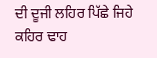ਦੀ ਦੂਜੀ ਲਹਿਰ ਪਿੱਛੇ ਜਿਹੇ ਕਹਿਰ ਢਾਹ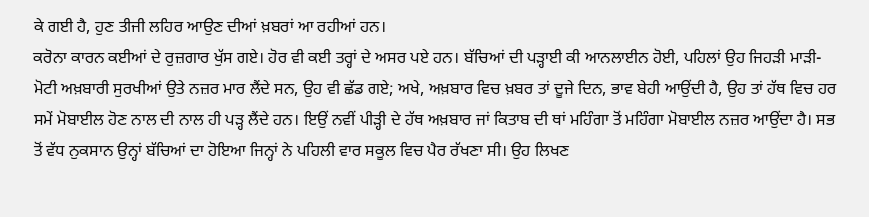ਕੇ ਗਈ ਹੈ, ਹੁਣ ਤੀਜੀ ਲਹਿਰ ਆਉਣ ਦੀਆਂ ਖ਼ਬਰਾਂ ਆ ਰਹੀਆਂ ਹਨ।
ਕਰੋਨਾ ਕਾਰਨ ਕਈਆਂ ਦੇ ਰੁਜ਼ਗਾਰ ਖੁੱਸ ਗਏ। ਹੋਰ ਵੀ ਕਈ ਤਰ੍ਹਾਂ ਦੇ ਅਸਰ ਪਏ ਹਨ। ਬੱਚਿਆਂ ਦੀ ਪੜ੍ਹਾਈ ਕੀ ਆਨਲਾਈਨ ਹੋਈ, ਪਹਿਲਾਂ ਉਹ ਜਿਹੜੀ ਮਾੜੀ-ਮੋਟੀ ਅਖ਼ਬਾਰੀ ਸੁਰਖੀਆਂ ਉਤੇ ਨਜ਼ਰ ਮਾਰ ਲੈਂਦੇ ਸਨ, ਉਹ ਵੀ ਛੱਡ ਗਏ; ਅਖੇ, ਅਖ਼ਬਾਰ ਵਿਚ ਖ਼ਬਰ ਤਾਂ ਦੂਜੇ ਦਿਨ, ਭਾਵ ਬੇਹੀ ਆਉਂਦੀ ਹੈ, ਉਹ ਤਾਂ ਹੱਥ ਵਿਚ ਹਰ ਸਮੇਂ ਮੋਬਾਈਲ ਹੋਣ ਨਾਲ ਦੀ ਨਾਲ ਹੀ ਪੜ੍ਹ ਲੈਂਦੇ ਹਨ। ਇਉਂ ਨਵੀਂ ਪੀੜ੍ਹੀ ਦੇ ਹੱਥ ਅਖ਼ਬਾਰ ਜਾਂ ਕਿਤਾਬ ਦੀ ਥਾਂ ਮਹਿੰਗਾ ਤੋਂ ਮਹਿੰਗਾ ਮੋਬਾਈਲ ਨਜ਼ਰ ਆਉਂਦਾ ਹੈ। ਸਭ ਤੋਂ ਵੱਧ ਨੁਕਸਾਨ ਉਨ੍ਹਾਂ ਬੱਚਿਆਂ ਦਾ ਹੋਇਆ ਜਿਨ੍ਹਾਂ ਨੇ ਪਹਿਲੀ ਵਾਰ ਸਕੂਲ ਵਿਚ ਪੈਰ ਰੱਖਣਾ ਸੀ। ਉਹ ਲਿਖਣ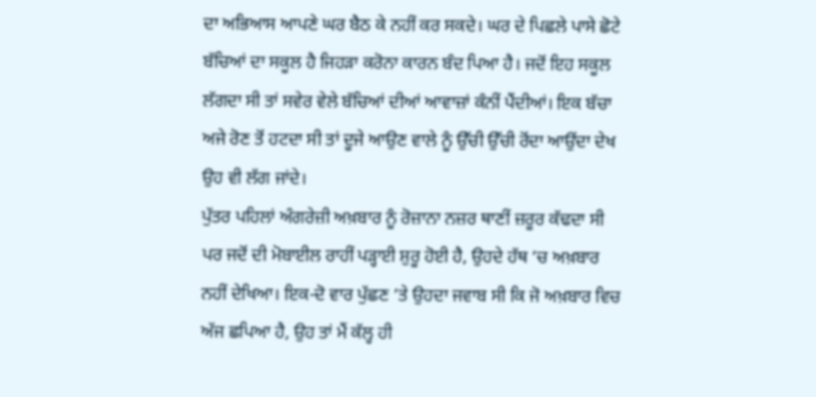ਦਾ ਅਭਿਆਸ ਆਪਣੇ ਘਰ ਬੈਠ ਕੇ ਨਹੀਂ ਕਰ ਸਕਦੇ। ਘਰ ਦੇ ਪਿਛਲੇ ਪਾਸੇ ਛੋਟੇ ਬੱਚਿਆਂ ਦਾ ਸਕੂਲ ਹੈ ਜਿਹੜਾ ਕਰੋਨਾ ਕਾਰਨ ਬੰਦ ਪਿਆ ਹੈ। ਜਦੋਂ ਇਹ ਸਕੂਲ ਲੱਗਦਾ ਸੀ ਤਾਂ ਸਵੇਰ ਵੇਲੇ ਬੱਚਿਆਂ ਦੀਆਂ ਆਵਾਜ਼ਾਂ ਕੰਨੀਂ ਪੈਂਦੀਆਂ। ਇਕ ਬੱਚਾ ਅਜੇ ਰੋਣ ਤੋਂ ਹਟਦਾ ਸੀ ਤਾਂ ਦੂਜੇ ਆਉਣ ਵਾਲੇ ਨੂੰ ਉੱਚੀ ਉੱਚੀ ਰੋਂਦਾ ਆਉਂਦਾ ਦੇਖ ਉਹ ਵੀ ਲੱਗ ਜਾਂਦੇ।
ਪੁੱਤਰ ਪਹਿਲਾਂ ਅੰਗਰੇਜ਼ੀ ਅਖ਼ਬਾਰ ਨੂੰ ਰੋਜ਼ਾਨਾ ਨਜ਼ਰ ਥਾਣੀਂ ਜ਼ਰੂਰ ਕੱਢਦਾ ਸੀ ਪਰ ਜਦੋਂ ਦੀ ਮੋਬਾਈਲ ਰਾਹੀਂ ਪੜ੍ਹਾਈ ਸ਼ੁਰੂ ਹੋਈ ਹੈ, ਉਹਦੇ ਹੱਥ ’ਚ ਅਖ਼ਬਾਰ ਨਹੀਂ ਦੇਖਿਆ। ਇਕ-ਦੋ ਵਾਰ ਪੁੱਛਣ ’ਤੇ ਉਹਦਾ ਜਵਾਬ ਸੀ ਕਿ ਜੋ ਅਖ਼ਬਾਰ ਵਿਚ ਅੱਜ ਛਪਿਆ ਹੈ, ਉਹ ਤਾਂ ਮੈਂ ਕੱਲ੍ਹ ਹੀ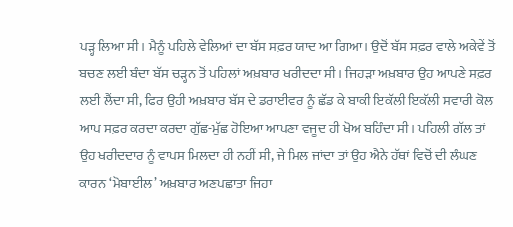ਪੜ੍ਹ ਲਿਆ ਸੀ। ਮੈਨੂੰ ਪਹਿਲੇ ਵੇਲਿਆਂ ਦਾ ਬੱਸ ਸਫ਼ਰ ਯਾਦ ਆ ਗਿਆ। ਉਦੋਂ ਬੱਸ ਸਫ਼ਰ ਵਾਲੇ ਅਕੇਵੇਂ ਤੋਂ ਬਚਣ ਲਈ ਬੰਦਾ ਬੱਸ ਚੜ੍ਹਨ ਤੋਂ ਪਹਿਲਾਂ ਅਖ਼ਬਾਰ ਖਰੀਦਦਾ ਸੀ। ਜਿਹੜਾ ਅਖ਼ਬਾਰ ਉਹ ਆਪਣੇ ਸਫ਼ਰ ਲਈ ਲੈਂਦਾ ਸੀ, ਫਿਰ ਉਹੀ ਅਖ਼ਬਾਰ ਬੱਸ ਦੇ ਡਰਾਈਵਰ ਨੂੰ ਛੱਡ ਕੇ ਬਾਕੀ ਇਕੱਲੀ ਇਕੱਲੀ ਸਵਾਰੀ ਕੋਲ ਆਪ ਸਫ਼ਰ ਕਰਦਾ ਕਰਦਾ ਗੁੱਛ-ਮੁੱਛ ਹੋਇਆ ਆਪਣਾ ਵਜੂਦ ਹੀ ਖੋਅ ਬਹਿੰਦਾ ਸੀ। ਪਹਿਲੀ ਗੱਲ ਤਾਂ ਉਹ ਖਰੀਦਦਾਰ ਨੂੰ ਵਾਪਸ ਮਿਲਦਾ ਹੀ ਨਹੀਂ ਸੀ, ਜੇ ਮਿਲ ਜਾਂਦਾ ਤਾਂ ਉਹ ਐਨੇ ਹੱਥਾਂ ਵਿਚੋਂ ਦੀ ਲੰਘਣ ਕਾਰਨ ‘ਮੋਬਾਈਲ’ ਅਖ਼ਬਾਰ ਅਣਪਛਾਤਾ ਜਿਹਾ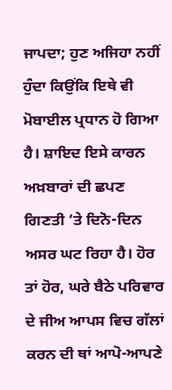ਜਾਪਦਾ; ਹੁਣ ਅਜਿਹਾ ਨਹੀਂ ਹੁੰਦਾ ਕਿਉਂਕਿ ਇਥੇ ਵੀ ਮੋਬਾਈਲ ਪ੍ਰਧਾਨ ਹੋ ਗਿਆ ਹੈ। ਸ਼ਾਇਦ ਇਸੇ ਕਾਰਨ ਅਖ਼ਬਾਰਾਂ ਦੀ ਛਪਣ ਗਿਣਤੀ ’ਤੇ ਦਿਨੋ-ਦਿਨ ਅਸਰ ਘਟ ਰਿਹਾ ਹੈ। ਹੋਰ ਤਾਂ ਹੋਰ, ਘਰੇ ਬੈਠੇ ਪਰਿਵਾਰ ਦੇ ਜੀਅ ਆਪਸ ਵਿਚ ਗੱਲਾਂ ਕਰਨ ਦੀ ਥਾਂ ਆਪੋ-ਆਪਣੇ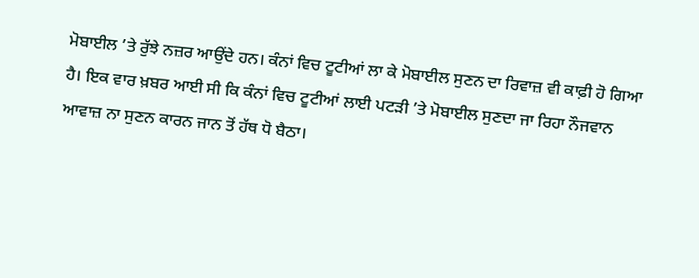ਮੋਬਾਈਲ ’ਤੇ ਰੁੱਝੇ ਨਜ਼ਰ ਆਉਂਦੇ ਹਨ। ਕੰਨਾਂ ਵਿਚ ਟੂਟੀਆਂ ਲਾ ਕੇ ਮੋਬਾਈਲ ਸੁਣਨ ਦਾ ਰਿਵਾਜ਼ ਵੀ ਕਾਫ਼ੀ ਹੋ ਗਿਆ ਹੈ। ਇਕ ਵਾਰ ਖ਼ਬਰ ਆਈ ਸੀ ਕਿ ਕੰਨਾਂ ਵਿਚ ਟੂਟੀਆਂ ਲਾਈ ਪਟੜੀ ’ਤੇ ਮੋਬਾਈਲ ਸੁਣਦਾ ਜਾ ਰਿਹਾ ਨੌਜਵਾਨ ਆਵਾਜ਼ ਨਾ ਸੁਣਨ ਕਾਰਨ ਜਾਨ ਤੋਂ ਹੱਥ ਧੋ ਬੈਠਾ।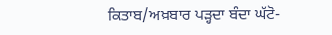ਕਿਤਾਬ/ਅਖ਼ਬਾਰ ਪੜ੍ਹਦਾ ਬੰਦਾ ਘੱਟੋ-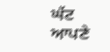ਘੱਟ ਆਪਣੇ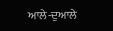ਆਲੇ-ਦੁਆਲੇ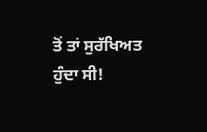ਤੋਂ ਤਾਂ ਸੁਰੱਖਿਅਤ ਹੁੰਦਾ ਸੀ!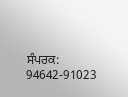ਸੰਪਰਕ: 94642-91023